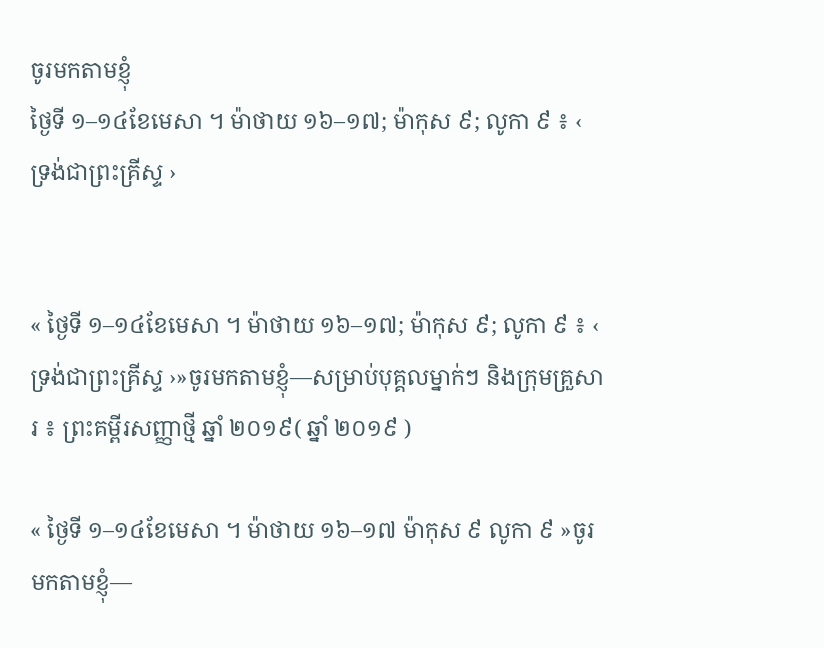ចូរមកតាមខ្ញុំ
ថ្ងៃទី ១–១៤ខែមេសា ។ ម៉ាថាយ ១៦–១៧; ម៉ាកុស ៩; លូកា ៩ ៖ ‹ ទ្រង់ជាព្រះគ្រីស្ទ ›


« ថ្ងៃទី ១–១៤ខែមេសា ។ ម៉ាថាយ ១៦–១៧; ម៉ាកុស ៩; លូកា ៩ ៖ ‹ ទ្រង់ជាព្រះគ្រីស្ទ ›»ចូរមកតាមខ្ញុំ—សម្រាប់បុគ្គលម្នាក់ៗ និងក្រុមគ្រួសារ ៖ ព្រះគម្ពីរសញ្ញាថ្មី ឆ្នាំ ២០១៩( ឆ្នាំ ២០១៩ )

« ថ្ងៃទី ១–១៤ខែមេសា ។ ម៉ាថាយ ១៦–១៧ ម៉ាកុស ៩ លូកា ៩ »ចូរមកតាមខ្ញុំ—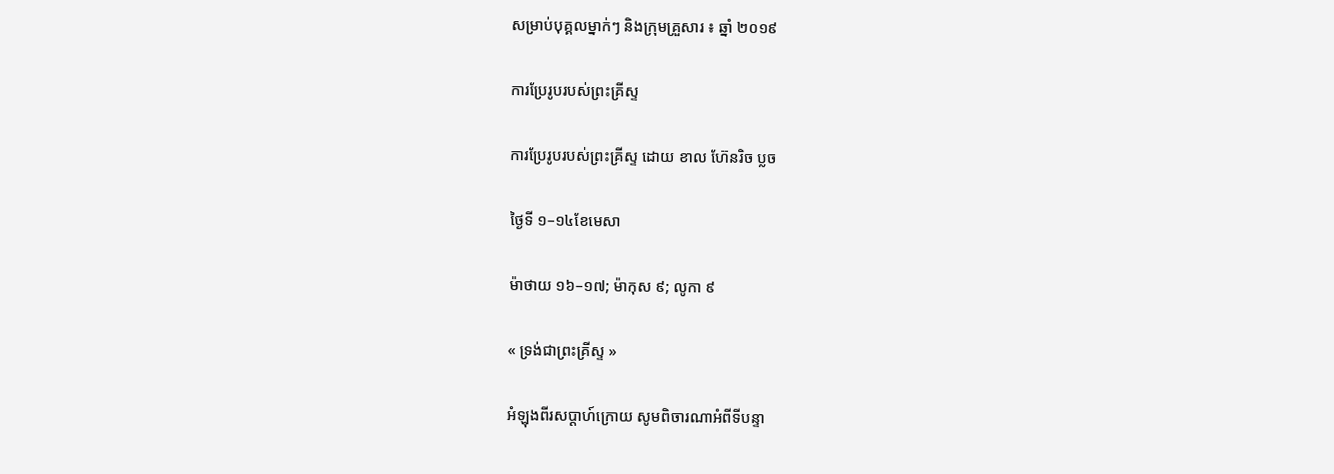សម្រាប់បុគ្គលម្នាក់ៗ និងក្រុមគ្រួសារ ៖ ឆ្នាំ ២០១៩

ការប្រែរូបរបស់ព្រះគ្រីស្ទ

ការប្រែរូបរបស់ព្រះគ្រីស្ទ ដោយ ខាល ហ៊ែនរិច ប្លច

ថ្ងៃទី ១–១៤ខែមេសា

ម៉ាថាយ ១៦–១៧; ម៉ាកុស ៩; លូកា ៩

« ទ្រង់ជាព្រះគ្រីស្ទ »

អំឡុងពីរសប្ដាហ៍ក្រោយ សូមពិចារណាអំពីទីបន្ទា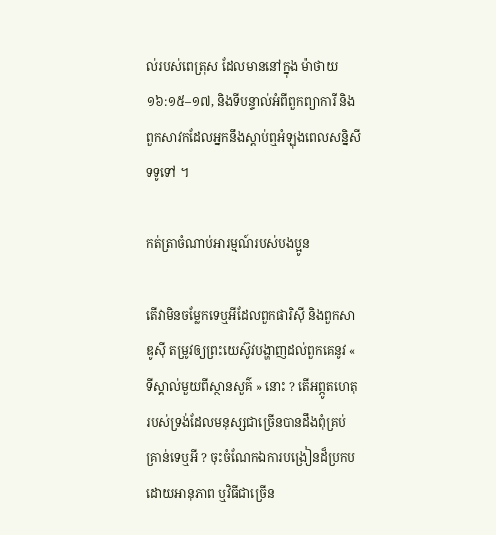ល់របស់ពេត្រុស ដែលមាននៅក្នុង ម៉ាថាយ ១៦:១៥–១៧, និងទីបន្ទាល់អំពីពួកព្យាការី និងពួកសាវកដែលអ្នកនឹងស្ដាប់ឮអំឡុងពេលសន្និសីទទូទៅ ។

កត់ត្រាចំណាប់អារម្មណ៍របស់បងប្អូន

តើវាមិនចម្លែកទេឬអីដែលពួកផារិស៊ី និងពួកសាឌូស៊ី តម្រូវឲ្យព្រះយេស៊ូវបង្ហាញដល់ពួកគេនូវ « ទីស្គាល់មួយពីស្ថានសួគ៌ » នោះ ? តើអព្ភូតហេតុរបស់ទ្រង់ដែលមនុស្សជាច្រើនបានដឹងពុំគ្រប់គ្រាន់ទេឬអី ? ចុះចំណែកឯការបង្រៀនដ៏ប្រកបដោយអានុភាព ឬវិធីជាច្រើន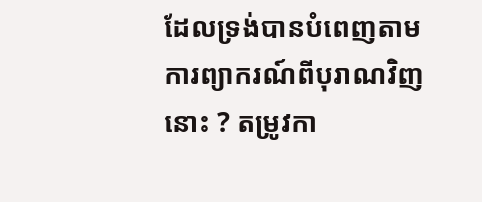ដែលទ្រង់បានបំពេញតាមការព្យាករណ៍ពីបុរាណវិញនោះ ? តម្រូវកា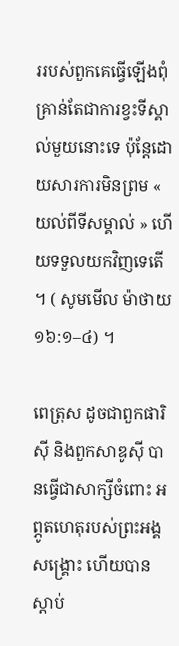ររបស់ពួកគេធ្វើឡើងពុំគ្រាន់តែជាការខ្វះទីស្គាល់មួយនោះទេ ប៉ុន្តែដោយសារការមិនព្រម « យល់ពីទីសម្គាល់ » ហើយទទួលយកវិញទេតើ ។ ( សូមមើល ម៉ាថាយ ១៦:១–៤) ។

ពេត្រុស ដូចជាពួកផារិស៊ី និងពួកសាឌូស៊ី បានធ្វើជាសាក្សីចំពោះ អព្ភូតហេតុរបស់ព្រះអង្គសង្គ្រោះ ហើយបានស្ដាប់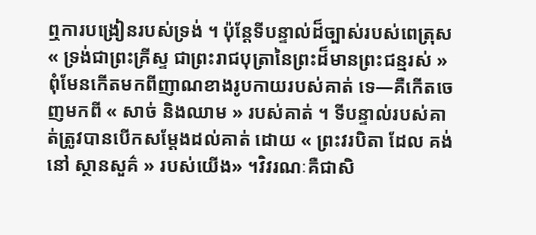ឮការបង្រៀនរបស់ទ្រង់ ។ ប៉ុន្តែទីបន្ទាល់ដ៏ច្បាស់របស់ពេត្រុស « ទ្រង់ជាព្រះគ្រីស្ទ ជាព្រះរាជបុត្រានៃព្រះដ៏មានព្រះជន្មរស់ » ពុំមែនកើតមកពីញាណខាងរូបកាយរបស់គាត់ ទេ—គឺកើតចេញមកពី « សាច់ និងឈាម » របស់គាត់ ។ ទីបន្ទាល់របស់គាត់ត្រូវបានបើកសម្ដែងដល់គាត់ ដោយ « ព្រះវរបិតា ដែល គង់ នៅ ស្ថានសួគ៌ » របស់យើង» ។វិវរណៈគឺជាសិ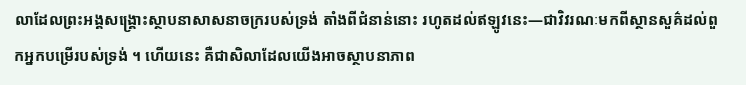លាដែលព្រះអង្គសង្គ្រោះស្ថាបនាសាសនាចក្ររបស់ទ្រង់ តាំងពីជំនាន់នោះ រហូតដល់ឥឡូវនេះ—ជាវិវរណៈមកពីស្ថានសួគ៌ដល់ពួកអ្នកបម្រើរបស់ទ្រង់ ។ ហើយនេះ គឺជាសិលាដែលយើងអាចស្ថាបនាភាព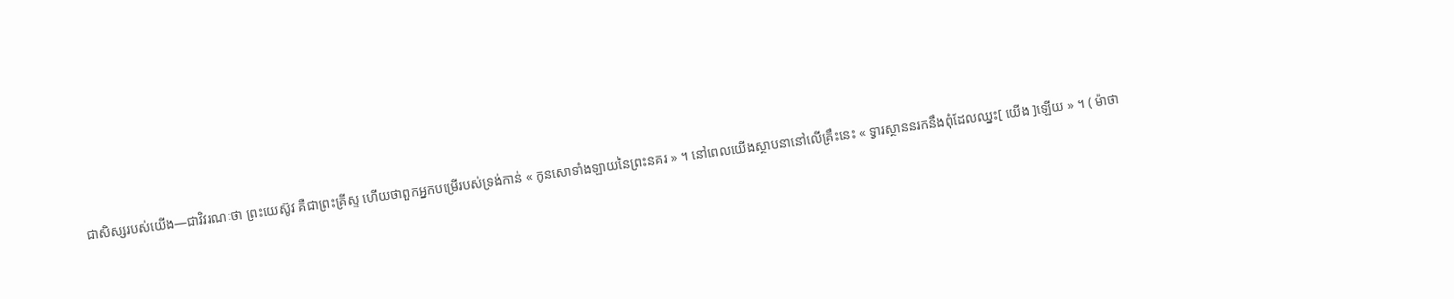ជាសិស្សរបស់យើង—ជាវិវរណៈថា ព្រះយេស៊ូវ គឺជាព្រះគ្រីស្ទ ហើយថាពួកអ្នកបម្រើរបស់ទ្រង់កាន់ « កូនសោទាំងឡាយនៃព្រះនគរ » ។ នៅពេលយើងស្ថាបនានៅលើគ្រឹះនេះ « ទ្វារស្ថាននរកនឹងពុំដែលឈ្នះ[ យើង ]ឡើយ » ។ ( ម៉ាថា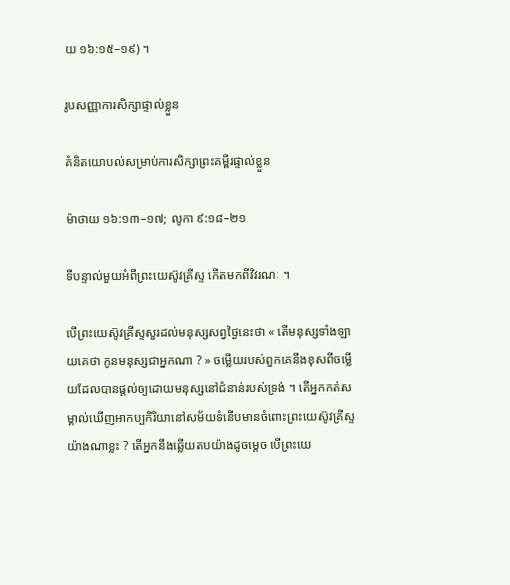យ ១៦:១៥–១៩) ។

រូបសញ្ញាការសិក្សាផ្ទាល់ខ្លួន

គំនិតយោបល់សម្រាប់ការសិក្សាព្រះគម្ពីរផ្ទាល់ខ្លួន

ម៉ាថាយ ១៦:១៣–១៧; លូកា ៩:១៨–២១

ទីបន្ទាល់មួយអំពីព្រះយេស៊ូវគ្រីស្ទ កើតមកពីវិវរណៈ ។

បើព្រះយេស៊ូវគ្រីស្ទសួរដល់មនុស្សសព្វថ្ងៃនេះថា « តើមនុស្សទាំងឡាយគេថា កូនមនុស្សជាអ្នកណា ? » ចម្លើយរបស់ពួកគេនឹងខុសពីចម្លើយដែលបានផ្ដល់ឲ្យដោយមនុស្សនៅជំនាន់របស់ទ្រង់ ។ តើអ្នកកត់សម្គាល់ឃើញអាកប្បកិរិយានៅសម័យទំនើបមានចំពោះព្រះយេស៊ូវគ្រីស្ទយ៉ាងណាខ្លះ ? តើអ្នកនឹងឆ្លើយតបយ៉ាងដូចម្ដេច បើព្រះយេ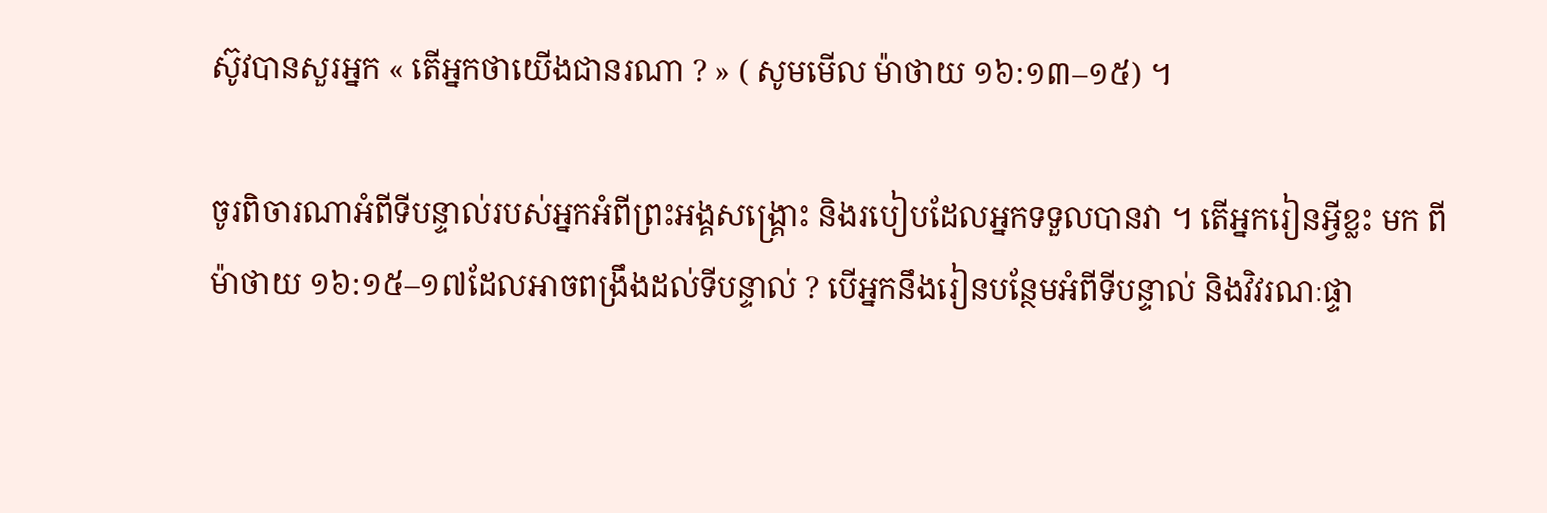ស៊ូវបានសួរអ្នក « តើអ្នកថាយើងជានរណា ? » ( សូមមើល ម៉ាថាយ ១៦:១៣–១៥) ។

ចូរពិចារណាអំពីទីបន្ទាល់របស់អ្នកអំពីព្រះអង្គសង្គ្រោះ និងរបៀបដែលអ្នកទទួលបានវា ។ តើអ្នករៀនអ្វីខ្លះ មក ពី ម៉ាថាយ ១៦:១៥–១៧ដែលអាចពង្រឹងដល់ទីបន្ទាល់ ? បើអ្នកនឹងរៀនបន្ថែមអំពីទីបន្ទាល់ និងវិវរណៈផ្ទា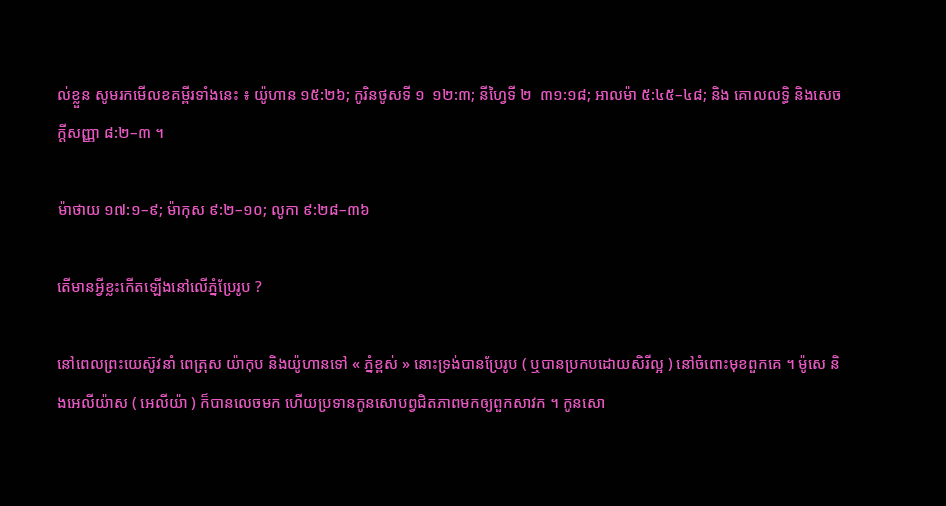ល់ខ្លួន សូមរកមើលខគម្ពីរទាំងនេះ ៖ យ៉ូហាន ១៥:២៦; កូរិនថូសទី ១  ១២:៣; នីហ្វៃទី ២  ៣១:១៨; អាលម៉ា ៥:៤៥–៤៨; និង គោលលទ្ធិ និងសេចក្ដីសញ្ញា ៨:២–៣ ។

ម៉ាថាយ ១៧:១–៩; ម៉ាកុស ៩:២–១០; លូកា ៩:២៨–៣៦

តើមានអ្វីខ្លះកើតឡើងនៅលើភ្នំប្រែរូប ?

នៅពេលព្រះយេស៊ូវនាំ ពេត្រុស យ៉ាកុប និងយ៉ូហានទៅ « ភ្នំខ្ពស់ » នោះទ្រង់បានប្រែរូប ( ឬបានប្រកបដោយសិរីល្អ ) នៅចំពោះមុខពួកគេ ។ ម៉ូសេ និងអេលីយ៉ាស ( អេលីយ៉ា ) ក៏បានលេចមក ហើយប្រទានកូនសោបព្វជិតភាពមកឲ្យពួកសាវក ។ កូនសោ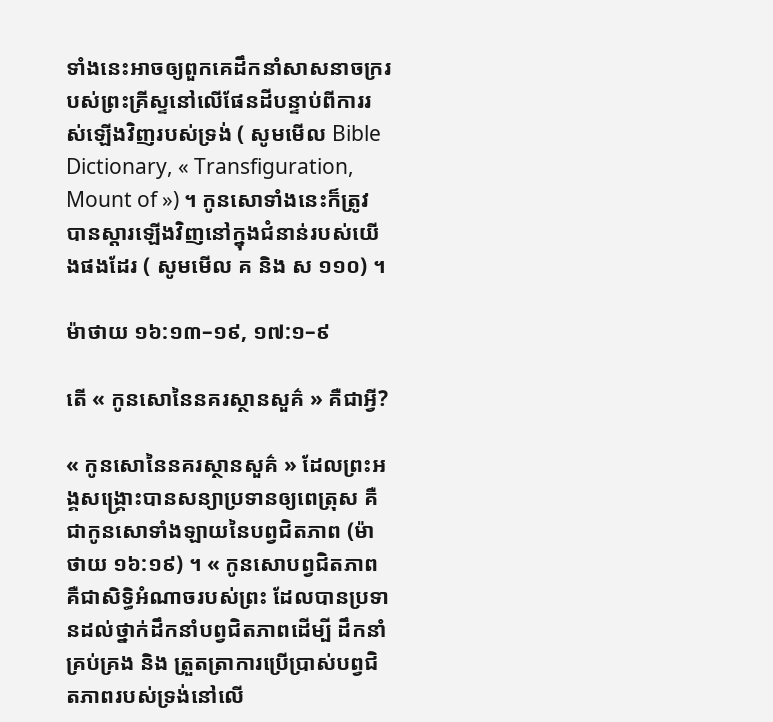ទាំងនេះអាចឲ្យពួកគេដឹកនាំសាសនាចក្ររបស់ព្រះគ្រីស្ទនៅលើផែនដីបន្ទាប់ពីការរស់ឡើងវិញរបស់ទ្រង់ ( សូមមើល Bible Dictionary, « Transfiguration, Mount of ») ។ កូនសោទាំងនេះក៏ត្រូវបានស្ដារឡើងវិញនៅក្នុងជំនាន់របស់យើងផងដែរ ( សូមមើល គ និង ស ១១០) ។

ម៉ាថាយ ១៦:១៣–១៩, ១៧:១–៩

តើ « កូនសោនៃនគរស្ថានសួគ៌ » គឺជាអ្វី?

« កូនសោនៃនគរស្ថានសួគ៌ » ដែលព្រះអង្គសង្គ្រោះបានសន្យាប្រទានឲ្យពេត្រុស គឺជាកូនសោទាំងឡាយនៃបព្វជិតភាព (ម៉ាថាយ ១៦:១៩) ។ « កូនសោបព្វជិតភាពគឺជាសិទ្ធិអំណាចរបស់ព្រះ ដែលបានប្រទានដល់ថ្នាក់ដឹកនាំបព្វជិតភាពដើម្បី ដឹកនាំ គ្រប់គ្រង និង ត្រួតត្រាការប្រើប្រាស់បព្វជិតភាពរបស់ទ្រង់នៅលើ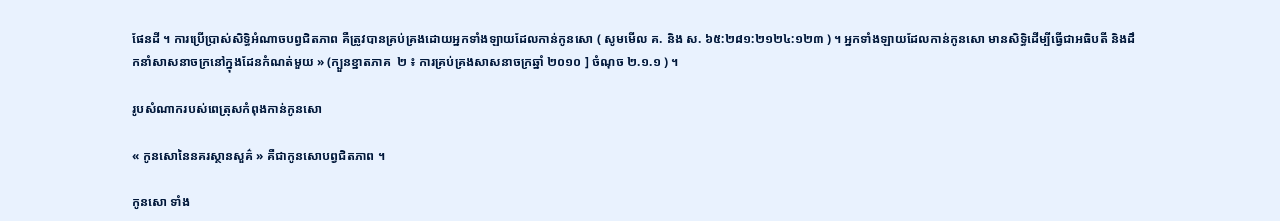ផែនដី ។ ការប្រើប្រាស់សិទ្ធិអំណាចបព្វជិតភាព គឺត្រូវបានគ្រប់គ្រងដោយអ្នកទាំងឡាយដែលកាន់កូនសោ ( សូមមើល គ. និង ស. ៦៥:២៨១:២១២៤:១២៣ ) ។ អ្នកទាំងឡាយដែលកាន់កូនសោ មានសិទ្ធិដើម្បីធ្វើជាអធិបតី និងដឹកនាំសាសនាចក្រនៅក្នុងដែនកំណត់មួយ » (ក្បួនខ្នាតភាគ  ២ ៖ ការគ្រប់គ្រងសាសនាចក្រឆ្នាំ ២០១០ ] ចំណុច ២.១.១ ) ។

រូបសំណាករបស់ពេត្រុសកំពុងកាន់កូនសោ

« កូនសោនៃនគរស្ថានសួគ៌ » គឺជាកូនសោបព្វជិតភាព ។

កូនសោ ទាំង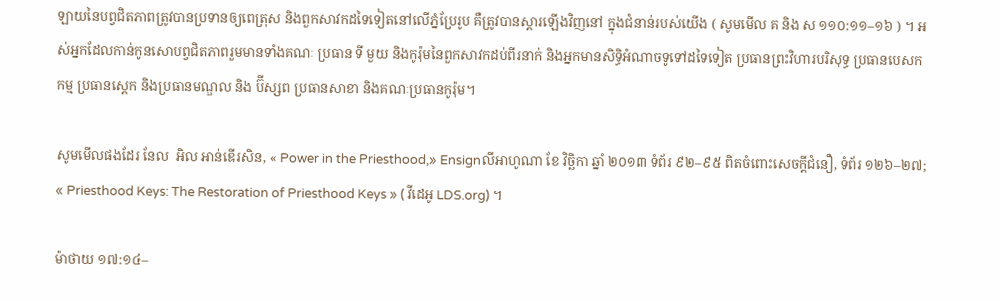ឡាយនៃបព្វជិតភាពត្រូវបានប្រទានឲ្យពេត្រុស និងពួកសាវកដទៃទៀតនៅលើភ្នំប្រែរូប គឺត្រូវបានស្ដារឡើងវិញនៅ ក្នុងជំនាន់របស់យើង ( សូមមើល គ និង ស ១១០:១១–១៦ ) ។ អស់អ្នកដែលកាន់កូនសោបព្វជិតភាពរួមមានទាំងគណៈ ប្រធាន ទី មួយ និងកូរ៉ុមនៃពួកសាវកដប់ពីរនាក់ និងអ្នកមានសិទ្ធិអំណាចទូទៅដទៃទៀត ប្រធានព្រះវិហារបរិសុទ្ធ ប្រធានបេសកកម្ម ប្រធានស្ដេក និងប្រធានមណ្ឌល និង ប៊ីស្សព ប្រធានសាខា និងគណៈប្រធានកូរ៉ុម។

សូមមើលផងដែរ នែល  អិល អាន់ឌើរសិន, « Power in the Priesthood,» Ensignលីអាហូណា ខែ វិច្ឆិកា ឆ្នាំ ២០១៣ ទំព័រ ៩២–៩៥ ពិតចំពោះសេចក្ដីជំនឿ, ទំព័រ ១២៦–២៧; « Priesthood Keys: The Restoration of Priesthood Keys » ( វីដេអូ LDS.org) ។

ម៉ាថាយ ១៧:១៤–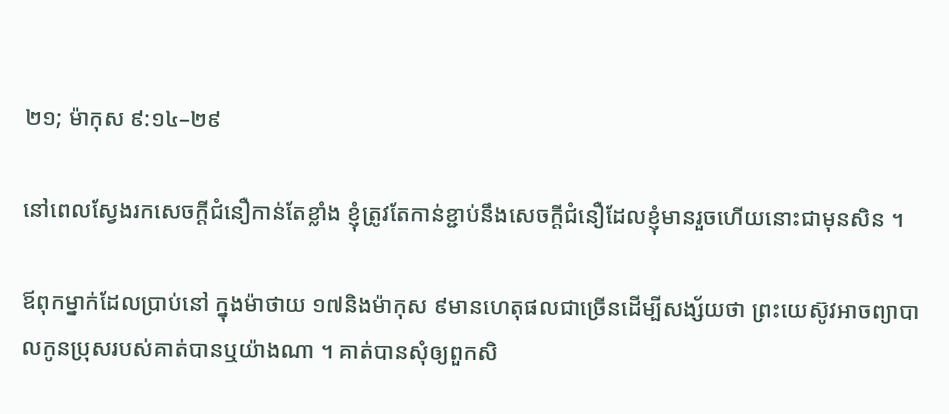២១; ម៉ាកុស ៩:១៤–២៩

នៅពេលស្វែងរកសេចក្ដីជំនឿកាន់តែខ្លាំង ខ្ញុំត្រូវតែកាន់ខ្ជាប់នឹងសេចក្ដីជំនឿដែលខ្ញុំមានរួចហើយនោះជាមុនសិន ។

ឪពុកម្នាក់ដែលប្រាប់នៅ ក្នុងម៉ាថាយ ១៧និងម៉ាកុស ៩មានហេតុផលជាច្រើនដើម្បីសង្ស័យថា ព្រះយេស៊ូវអាចព្យាបាលកូនប្រុសរបស់គាត់បានឬយ៉ាងណា ។ គាត់បានសុំឲ្យពួកសិ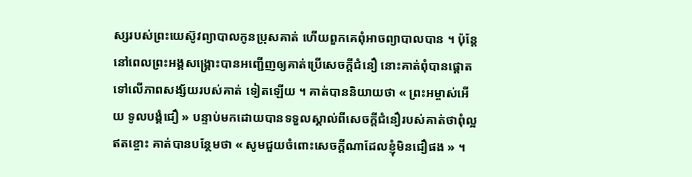ស្សរបស់ព្រះយេស៊ូវព្យាបាលកូនប្រុសគាត់ ហើយពួកគេពុំអាចព្យាបាលបាន ។ ប៉ុន្តែនៅពេលព្រះអង្គសង្គ្រោះបានអញ្ជើញឲ្យគាត់ប្រើសេចក្ដីជំនឿ នោះគាត់ពុំបានផ្ដោតទៅលើភាពសង្ស័យរបស់គាត់ ទៀតឡើយ ។ គាត់បាននិយាយថា « ព្រះអម្ចាស់អើយ ទូលបង្គំជឿ » បន្ទាប់មកដោយបានទទួលស្គាល់ពីសេចក្ដីជំនឿរបស់គាត់ថាពុំល្អឥតខ្ចោះ គាត់បានបន្ថែមថា « សូមជួយចំពោះសេចក្ដីណាដែលខ្ញុំមិនជឿផង » ។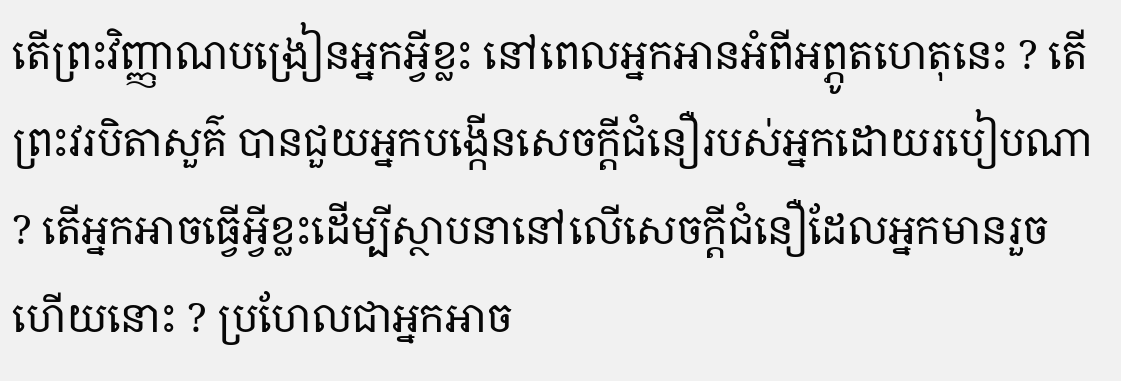តើព្រះវិញ្ញាណបង្រៀនអ្នកអ្វីខ្លះ នៅពេលអ្នកអានអំពីអព្ភូតហេតុនេះ ? តើព្រះវរបិតាសួគ៌ បានជួយអ្នកបង្កើនសេចក្ដីជំនឿរបស់អ្នកដោយរបៀបណា ? តើអ្នកអាចធ្វើអ្វីខ្លះដើម្បីស្ថាបនានៅលើសេចក្ដីជំនឿដែលអ្នកមានរួចហើយនោះ ? ប្រហែលជាអ្នកអាច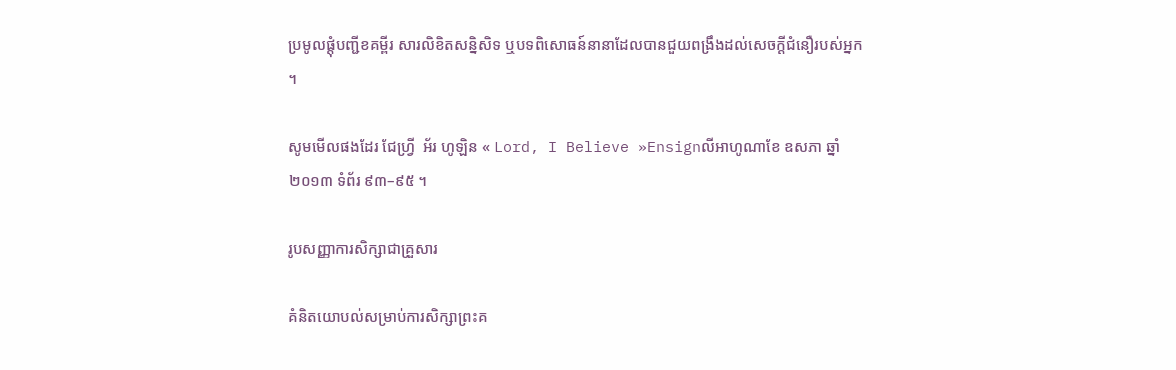ប្រមូលផ្ដុំបញ្ជីខគម្ពីរ សារលិខិតសន្និសិទ ឬបទពិសោធន៍នានាដែលបានជួយពង្រឹងដល់សេចក្ដីជំនឿរបស់អ្នក ។

សូមមើលផងដែរ ជែហ្រ្វី  អ័រ ហូឡិន « Lord, I Believe »Ensignលីអាហូណាខែ ឧសភា ឆ្នាំ ២០១៣ ទំព័រ ៩៣–៩៥ ។

រូបសញ្ញាការសិក្សាជាគ្រួសារ

គំនិតយោបល់សម្រាប់ការសិក្សាព្រះគ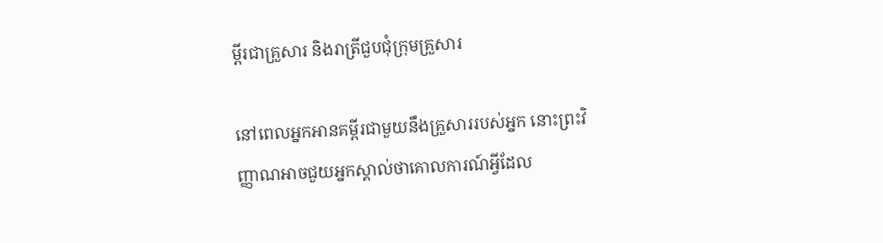ម្ពីរជាគ្រួសារ និងរាត្រីជួបជុំក្រុមគ្រួសារ

នៅពេលអ្នកអានគម្ពីរជាមួយនឹងគ្រួសាររបស់អ្នក នោះព្រះវិញ្ញាណអាចជួយអ្នកស្គាល់ថាគោលការណ៍អ្វីដែល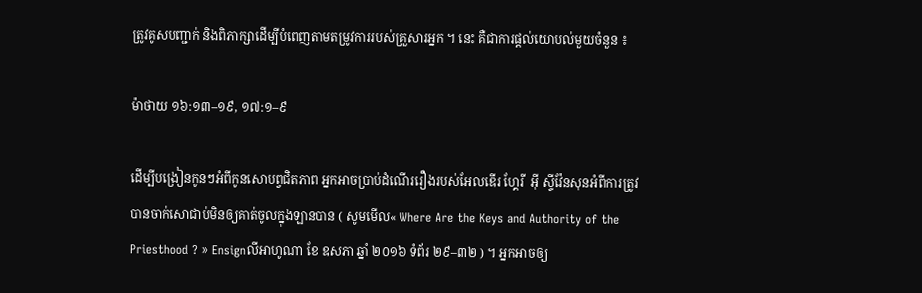ត្រូវគូសបញ្ជាក់ និងពិភាក្សាដើម្បីបំពេញតាមតម្រូវការរបស់គ្រួសារអ្នក ។ នេះ គឺជាការផ្ដល់យោបល់មួយចំនួន ៖

ម៉ាថាយ ១៦:១៣–១៩, ១៧:១–៩

ដើម្បីបង្រៀនកូនៗអំពីកូនសោបព្វជិតភាព អ្នកអាចប្រាប់ដំណើររឿងរបស់អែលឌើរ ហ្គែរី  អ៊ី ស្ទីវ៉ែនសុនអំពីការត្រូវបានចាក់សោជាប់មិនឲ្យគាត់ចូលក្នុងឡានបាន ( សូមមើល« Where Are the Keys and Authority of the Priesthood ? » Ensignលីអាហូណា ខែ ឧសភា ឆ្នាំ ២០១៦ ទំព័រ ២៩–៣២ ) ។ អ្នកអាចឲ្យ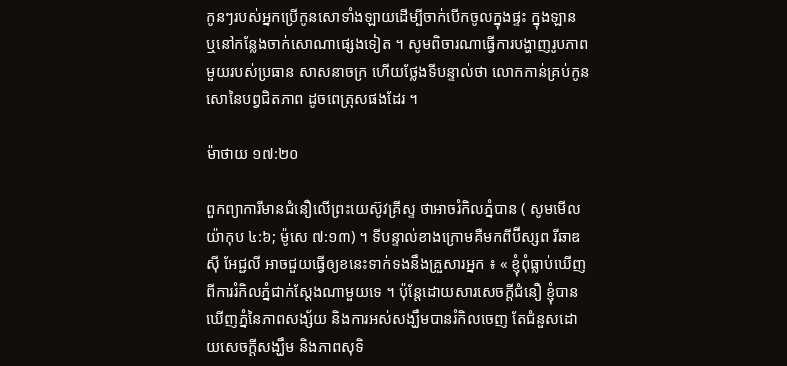កូនៗរបស់អ្នកប្រើកូនសោទាំងឡាយដើម្បីចាក់បើកចូលក្នុងផ្ទះ ក្នុងឡាន ឬនៅកន្លែងចាក់សោណាផ្សេងទៀត ។ សូមពិចារណាធ្វើការបង្ហាញរូបភាពមួយរបស់ប្រធាន សាសនាចក្រ ហើយថ្លែងទីបន្ទាល់ថា លោកកាន់គ្រប់កូនសោនៃបព្វជិតភាព ដូចពេត្រុសផងដែរ ។

ម៉ាថាយ ១៧:២០

ពួកព្យាការីមានជំនឿលើព្រះយេស៊ូវគ្រីស្ទ ថាអាចរំកិលភ្នំបាន ( សូមមើល យ៉ាកុប ៤:៦; ម៉ូសេ ៧:១៣) ។ ទីបន្ទាល់ខាងក្រោមគឺមកពីប៊ីស្សព រីឆាឌ  ស៊ី អែជ្ជលី អាចជួយធ្វើឲ្យខនេះទាក់ទងនឹងគ្រួសារអ្នក ៖ « ខ្ញុំពុំធ្លាប់ឃើញពីការរំកិលភ្នំជាក់ស្ដែងណាមួយទេ ។ ប៉ុន្តែដោយសារសេចក្ដីជំនឿ ខ្ញុំបានឃើញភ្នំនៃភាពសង្ស័យ និងការអស់សង្ឃឹមបានរំកិលចេញ តែជំនួសដោយសេចក្ដីសង្ឃឹម និងភាពសុទិ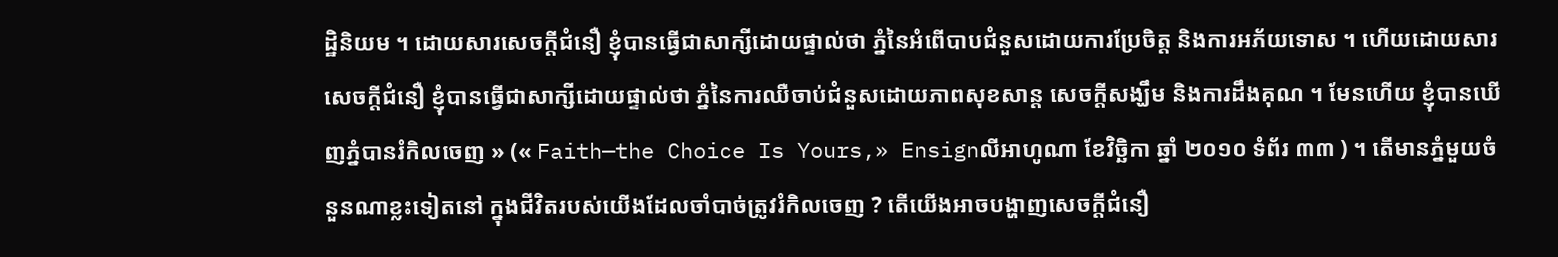ដ្ឋិនិយម ។ ដោយសារសេចក្ដីជំនឿ ខ្ញុំបានធ្វើជាសាក្សីដោយផ្ទាល់ថា ភ្នំនៃអំពើបាបជំនួសដោយការប្រែចិត្ត និងការអភ័យទោស ។ ហើយដោយសារសេចក្ដីជំនឿ ខ្ញុំបានធ្វើជាសាក្សីដោយផ្ទាល់ថា ភ្នំនៃការឈឺចាប់ជំនួសដោយភាពសុខសាន្ដ សេចក្ដីសង្ឃឹម និងការដឹងគុណ ។ មែនហើយ ខ្ញុំបានឃើញភ្នំបានរំកិលចេញ » (« Faith—the Choice Is Yours,» Ensignលីអាហូណា ខែវិច្ឆិកា ឆ្នាំ ២០១០ ទំព័រ ៣៣ ) ។ តើមានភ្នំមួយចំនួនណាខ្លះទៀតនៅ ក្នុងជីវិតរបស់យើងដែលចាំបាច់ត្រូវរំកិលចេញ ? តើយើងអាចបង្ហាញសេចក្ដីជំនឿ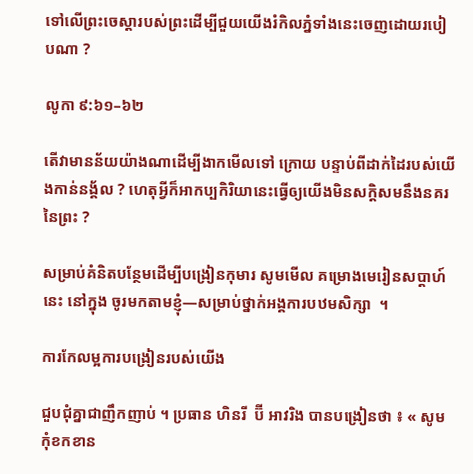ទៅលើព្រះចេស្ដារបស់ព្រះដើម្បីជួយយើងរំកិលភ្នំទាំងនេះចេញដោយរបៀបណា ?

លូកា ៩:៦១–៦២

តើវាមានន័យយ៉ាងណាដើម្បីងាកមើលទៅ ក្រោយ បន្ទាប់ពីដាក់ដៃរបស់យើងកាន់នង្គ័ល ? ហេតុអ្វីក៏អាកប្បកិរិយានេះធ្វើឲ្យយើងមិនសក្ដិសមនឹងនគរនៃព្រះ ?

សម្រាប់គំនិតបន្ថែមដើម្បីបង្រៀនកុមារ សូមមើល គម្រោងមេរៀនសប្ដាហ៍នេះ នៅក្នុង ចូរមកតាមខ្ញុំ—សម្រាប់ថ្នាក់អង្គការបឋមសិក្សា  ។

ការកែលម្អការបង្រៀនរបស់យើង

ជួបជុំគ្នាជាញឹកញាប់ ។ ប្រធាន ហិនរី  ប៊ី អាវរិង បានបង្រៀនថា ៖ « សូមកុំខកខាន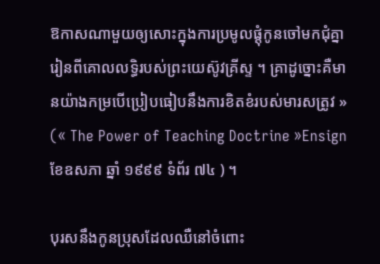ឱកាសណាមួយឲ្យសោះក្នុងការប្រមូលផ្ដុំកូនចៅមកជុំគ្នារៀនពីគោលលទ្ធិរបស់ព្រះយេស៊ូវគ្រីស្ទ ។ គ្រាដូច្នោះគឺមានយ៉ាងកម្របើប្រៀបធៀបនឹងការខិតខំរបស់មារសត្រូវ » (« The Power of Teaching Doctrine »Ensignខែឧសភា ឆ្នាំ ១៩៩៩ ទំព័រ ៧៤ ) ។

បុរសនឹងកូនប្រុសដែលឈឺនៅចំពោះ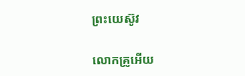ព្រះយេស៊ូវ

លោកគ្រូអើយ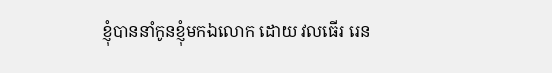ខ្ញុំបាននាំកូនខ្ញុំមកឯលោក ដោយ វលធើរ រេន